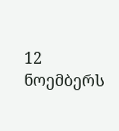12 ნოემბერს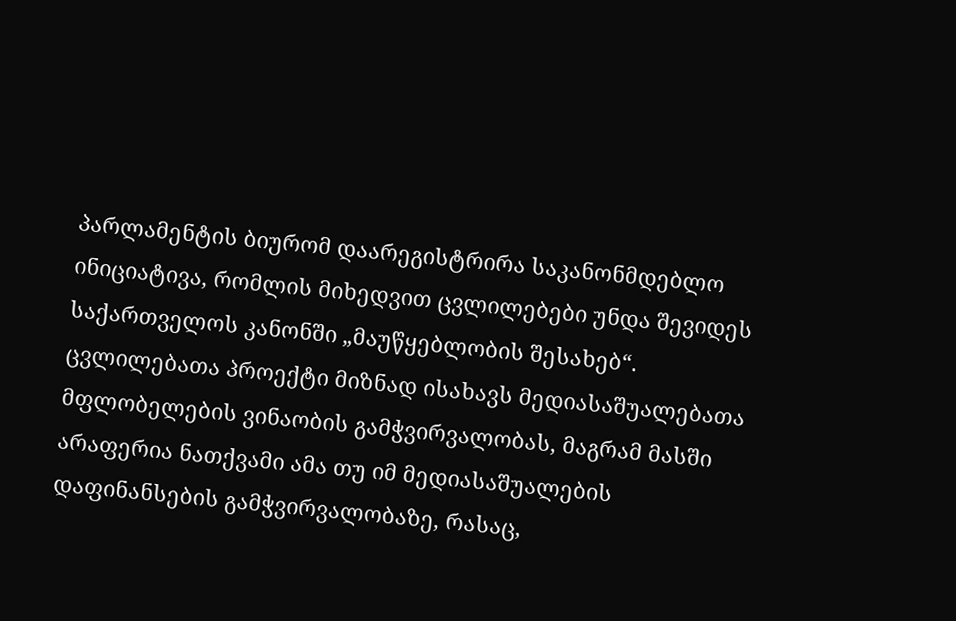პარლამენტის ბიურომ დაარეგისტრირა საკანონმდებლო ინიციატივა, რომლის მიხედვით ცვლილებები უნდა შევიდეს საქართველოს კანონში „მაუწყებლობის შესახებ“. ცვლილებათა პროექტი მიზნად ისახავს მედიასაშუალებათა მფლობელების ვინაობის გამჭვირვალობას, მაგრამ მასში არაფერია ნათქვამი ამა თუ იმ მედიასაშუალების დაფინანსების გამჭვირვალობაზე, რასაც,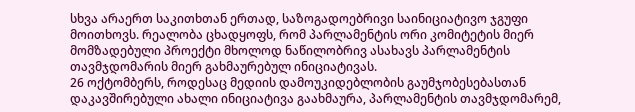სხვა არაერთ საკითხთან ერთად, საზოგადოებრივი საინიციატივო ჯგუფი მოითხოვს. რეალობა ცხადყოფს, რომ პარლამენტის ორი კომიტეტის მიერ მომზადებული პროექტი მხოლოდ ნაწილობრივ ასახავს პარლამენტის თავმჯდომარის მიერ გახმაურებულ ინიციატივას.
26 ოქტომბერს, როდესაც მედიის დამოუკიდებლობის გაუმჯობესებასთან დაკავშირებული ახალი ინიციატივა გაახმაურა, პარლამენტის თავმჯდომარემ,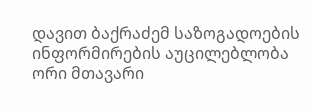დავით ბაქრაძემ საზოგადოების ინფორმირების აუცილებლობა ორი მთავარი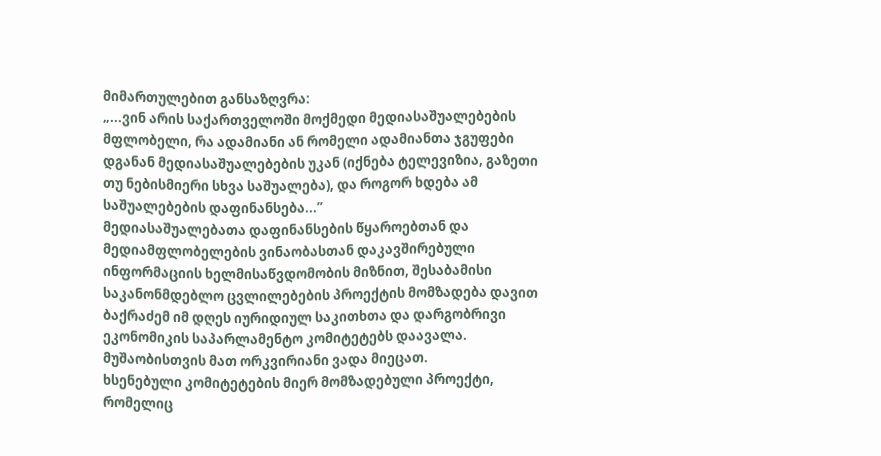მიმართულებით განსაზღვრა:
„...ვინ არის საქართველოში მოქმედი მედიასაშუალებების მფლობელი, რა ადამიანი ან რომელი ადამიანთა ჯგუფები დგანან მედიასაშუალებების უკან (იქნება ტელევიზია, გაზეთი თუ ნებისმიერი სხვა საშუალება), და როგორ ხდება ამ საშუალებების დაფინანსება...”
მედიასაშუალებათა დაფინანსების წყაროებთან და მედიამფლობელების ვინაობასთან დაკავშირებული ინფორმაციის ხელმისაწვდომობის მიზნით, შესაბამისი საკანონმდებლო ცვლილებების პროექტის მომზადება დავით ბაქრაძემ იმ დღეს იურიდიულ საკითხთა და დარგობრივი ეკონომიკის საპარლამენტო კომიტეტებს დაავალა. მუშაობისთვის მათ ორკვირიანი ვადა მიეცათ.
ხსენებული კომიტეტების მიერ მომზადებული პროექტი, რომელიც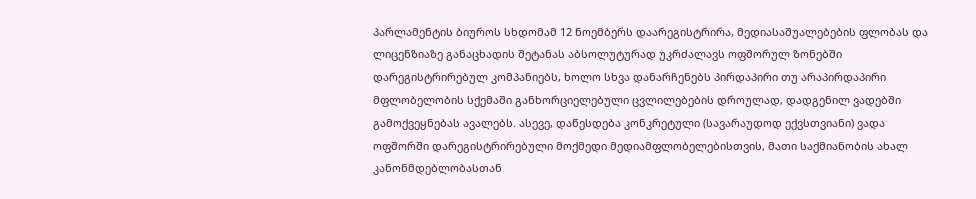პარლამენტის ბიუროს სხდომამ 12 ნოემბერს დაარეგისტრირა, მედიასაშუალებების ფლობას და ლიცენზიაზე განაცხადის შეტანას აბსოლუტურად უკრძალავს ოფშორულ ზონებში დარეგისტრირებულ კომპანიებს, ხოლო სხვა დანარჩენებს პირდაპირი თუ არაპირდაპირი მფლობელობის სქემაში განხორციელებული ცვლილებების დროულად, დადგენილ ვადებში გამოქვეყნებას ავალებს. ასევე, დაწესდება კონკრეტული (სავარაუდოდ ექვსთვიანი) ვადა ოფშორში დარეგისტრირებული მოქმედი მედიამფლობელებისთვის, მათი საქმიანობის ახალ კანონმდებლობასთან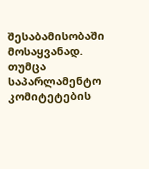შესაბამისობაში მოსაყვანად.
თუმცა საპარლამენტო კომიტეტების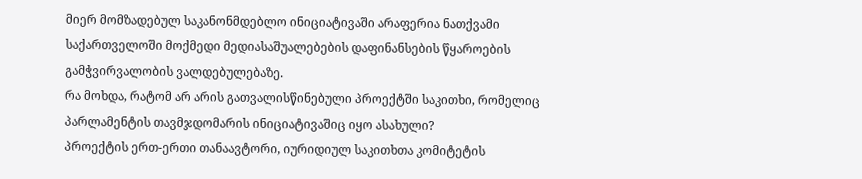მიერ მომზადებულ საკანონმდებლო ინიციატივაში არაფერია ნათქვამი საქართველოში მოქმედი მედიასაშუალებების დაფინანსების წყაროების გამჭვირვალობის ვალდებულებაზე.
რა მოხდა, რატომ არ არის გათვალისწინებული პროექტში საკითხი, რომელიც პარლამენტის თავმჯდომარის ინიციატივაშიც იყო ასახული?
პროექტის ერთ-ერთი თანაავტორი, იურიდიულ საკითხთა კომიტეტის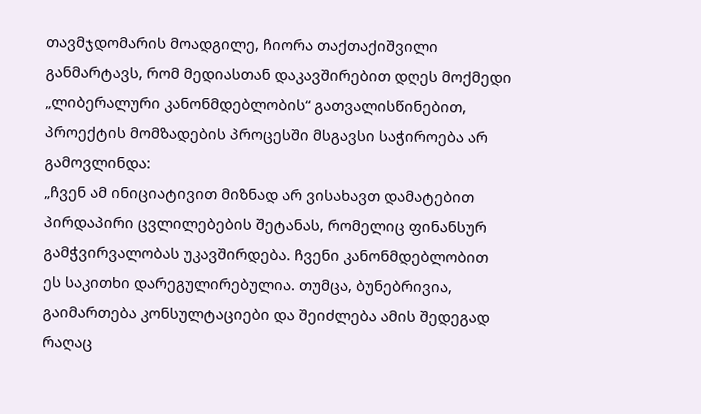თავმჯდომარის მოადგილე, ჩიორა თაქთაქიშვილი განმარტავს, რომ მედიასთან დაკავშირებით დღეს მოქმედი „ლიბერალური კანონმდებლობის“ გათვალისწინებით, პროექტის მომზადების პროცესში მსგავსი საჭიროება არ გამოვლინდა:
„ჩვენ ამ ინიციატივით მიზნად არ ვისახავთ დამატებით პირდაპირი ცვლილებების შეტანას, რომელიც ფინანსურ გამჭვირვალობას უკავშირდება. ჩვენი კანონმდებლობით ეს საკითხი დარეგულირებულია. თუმცა, ბუნებრივია, გაიმართება კონსულტაციები და შეიძლება ამის შედეგად რაღაც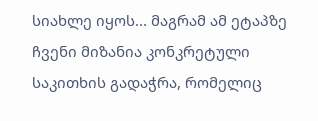სიახლე იყოს... მაგრამ ამ ეტაპზე ჩვენი მიზანია კონკრეტული საკითხის გადაჭრა, რომელიც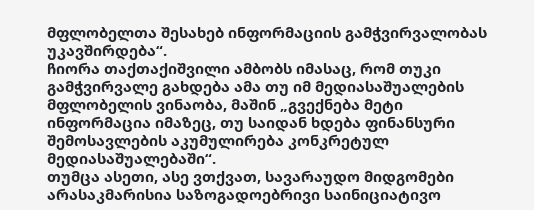მფლობელთა შესახებ ინფორმაციის გამჭვირვალობას უკავშირდება“.
ჩიორა თაქთაქიშვილი ამბობს იმასაც, რომ თუკი გამჭვირვალე გახდება ამა თუ იმ მედიასაშუალების მფლობელის ვინაობა, მაშინ „გვექნება მეტი ინფორმაცია იმაზეც, თუ საიდან ხდება ფინანსური შემოსავლების აკუმულირება კონკრეტულ მედიასაშუალებაში“.
თუმცა ასეთი, ასე ვთქვათ, სავარაუდო მიდგომები არასაკმარისია საზოგადოებრივი საინიციატივო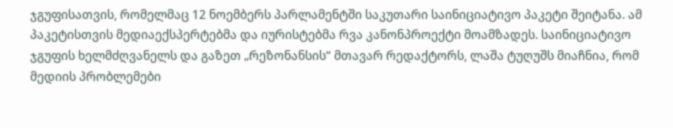ჯგუფისათვის, რომელმაც 12 ნოემბერს პარლამენტში საკუთარი საინიციატივო პაკეტი შეიტანა. ამ პაკეტისთვის მედიაექსპერტებმა და იურისტებმა რვა კანონპროექტი მოამზადეს. საინიციატივო ჯგუფის ხელმძღვანელს და გაზეთ „რეზონანსის“ მთავარ რედაქტორს, ლაშა ტუღუშს მიაჩნია, რომ მედიის პრობლემები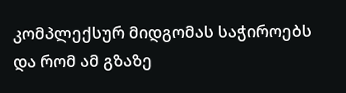კომპლექსურ მიდგომას საჭიროებს და რომ ამ გზაზე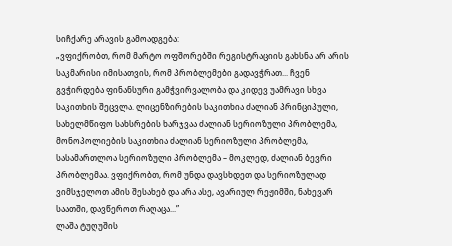სიჩქარე არავის გამოადგება:
„ვფიქრობთ, რომ მარტო ოფშორებში რეგისტრაციის გახსნა არ არის საკმარისი იმისათვის, რომ პრობლემები გადავჭრათ... ჩვენ გვჭირდება ფინანსური გამჭვირვალობა და კიდევ უამრავი სხვა საკითხის შეცვლა. ლიცენზირების საკითხია ძალიან პრინციპული, სახელმწიფო სახსრების ხარჯვაა ძალიან სერიოზული პრობლემა, მონოპოლიების საკითხია ძალიან სერიოზული პრობლემა, სასამართლოა სერიოზული პრობლემა – მოკლედ, ძალიან ბევრი პრობლემაა. ვფიქრობთ, რომ უნდა დავსხდეთ და სერიოზულად ვიმსჯელოთ ამის შესახებ და არა ასე, ავარიულ რეჟიმში, ნახევარ საათში, დავწეროთ რაღაცა...”
ლაშა ტუღუშის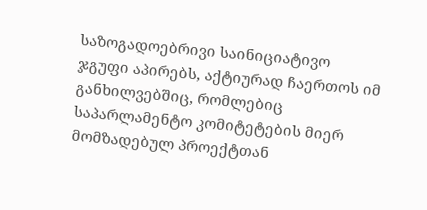საზოგადოებრივი საინიციატივო ჯგუფი აპირებს, აქტიურად ჩაერთოს იმ განხილვებშიც, რომლებიც საპარლამენტო კომიტეტების მიერ მომზადებულ პროექტთან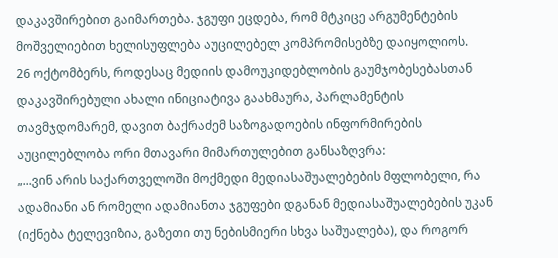დაკავშირებით გაიმართება. ჯგუფი ეცდება, რომ მტკიცე არგუმენტების მოშველიებით ხელისუფლება აუცილებელ კომპრომისებზე დაიყოლიოს.
26 ოქტომბერს, როდესაც მედიის დამოუკიდებლობის გაუმჯობესებასთან დაკავშირებული ახალი ინიციატივა გაახმაურა, პარლამენტის თავმჯდომარემ, დავით ბაქრაძემ საზოგადოების ინფორმირების აუცილებლობა ორი მთავარი მიმართულებით განსაზღვრა:
„...ვინ არის საქართველოში მოქმედი მედიასაშუალებების მფლობელი, რა ადამიანი ან რომელი ადამიანთა ჯგუფები დგანან მედიასაშუალებების უკან (იქნება ტელევიზია, გაზეთი თუ ნებისმიერი სხვა საშუალება), და როგორ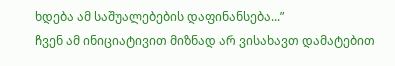ხდება ამ საშუალებების დაფინანსება...”
ჩვენ ამ ინიციატივით მიზნად არ ვისახავთ დამატებით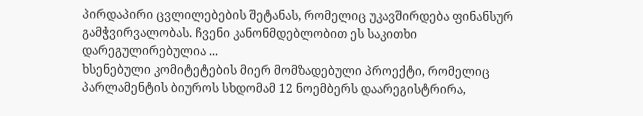პირდაპირი ცვლილებების შეტანას, რომელიც უკავშირდება ფინანსურ გამჭვირვალობას. ჩვენი კანონმდებლობით ეს საკითხი დარეგულირებულია ...
ხსენებული კომიტეტების მიერ მომზადებული პროექტი, რომელიც პარლამენტის ბიუროს სხდომამ 12 ნოემბერს დაარეგისტრირა,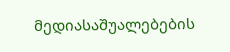მედიასაშუალებების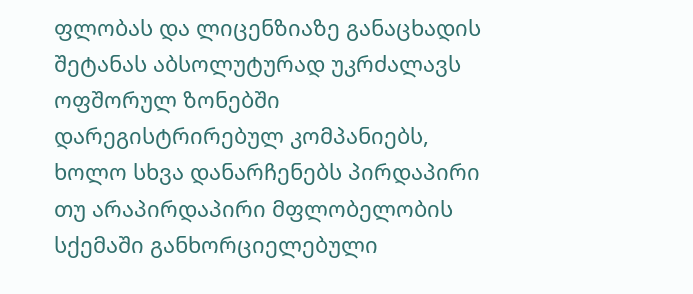ფლობას და ლიცენზიაზე განაცხადის შეტანას აბსოლუტურად უკრძალავს ოფშორულ ზონებში დარეგისტრირებულ კომპანიებს, ხოლო სხვა დანარჩენებს პირდაპირი თუ არაპირდაპირი მფლობელობის სქემაში განხორციელებული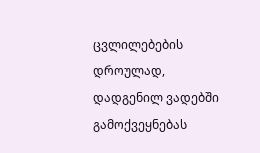ცვლილებების დროულად, დადგენილ ვადებში გამოქვეყნებას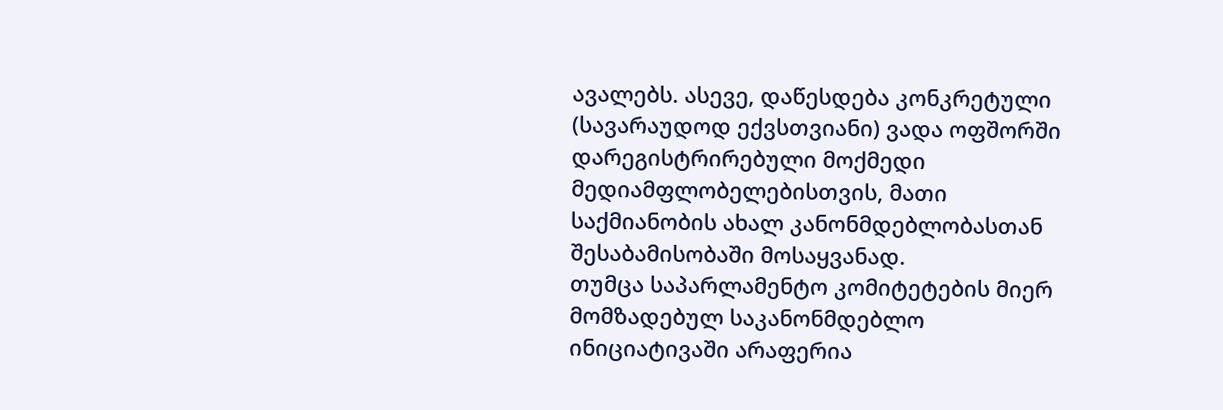ავალებს. ასევე, დაწესდება კონკრეტული (სავარაუდოდ ექვსთვიანი) ვადა ოფშორში დარეგისტრირებული მოქმედი მედიამფლობელებისთვის, მათი საქმიანობის ახალ კანონმდებლობასთან შესაბამისობაში მოსაყვანად.
თუმცა საპარლამენტო კომიტეტების მიერ მომზადებულ საკანონმდებლო ინიციატივაში არაფერია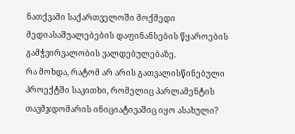ნათქვამი საქართველოში მოქმედი მედიასაშუალებების დაფინანსების წყაროების გამჭვირვალობის ვალდებულებაზე.
რა მოხდა, რატომ არ არის გათვალისწინებული პროექტში საკითხი, რომელიც პარლამენტის თავმჯდომარის ინიციატივაშიც იყო ასახული?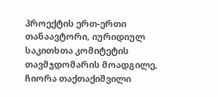პროექტის ერთ-ერთი თანაავტორი, იურიდიულ საკითხთა კომიტეტის თავმჯდომარის მოადგილე, ჩიორა თაქთაქიშვილი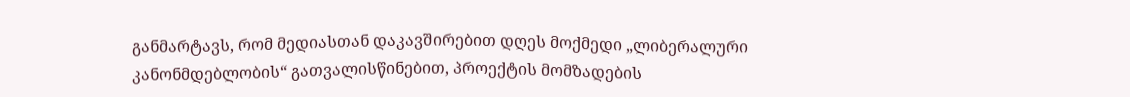განმარტავს, რომ მედიასთან დაკავშირებით დღეს მოქმედი „ლიბერალური კანონმდებლობის“ გათვალისწინებით, პროექტის მომზადების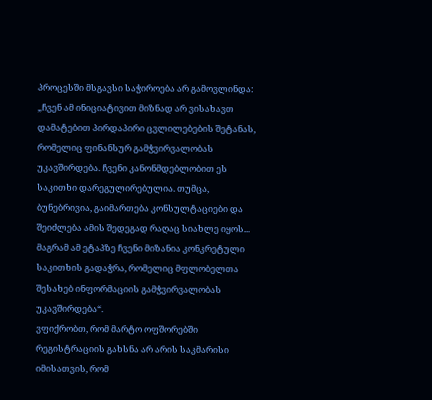პროცესში მსგავსი საჭიროება არ გამოვლინდა:
„ჩვენ ამ ინიციატივით მიზნად არ ვისახავთ დამატებით პირდაპირი ცვლილებების შეტანას, რომელიც ფინანსურ გამჭვირვალობას უკავშირდება. ჩვენი კანონმდებლობით ეს საკითხი დარეგულირებულია. თუმცა, ბუნებრივია, გაიმართება კონსულტაციები და შეიძლება ამის შედეგად რაღაც სიახლე იყოს... მაგრამ ამ ეტაპზე ჩვენი მიზანია კონკრეტული საკითხის გადაჭრა, რომელიც მფლობელთა შესახებ ინფორმაციის გამჭვირვალობას უკავშირდება“.
ვფიქრობთ, რომ მარტო ოფშორებში რეგისტრაციის გახსნა არ არის საკმარისი იმისათვის, რომ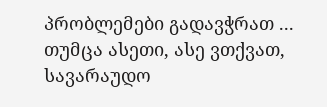პრობლემები გადავჭრათ ...
თუმცა ასეთი, ასე ვთქვათ, სავარაუდო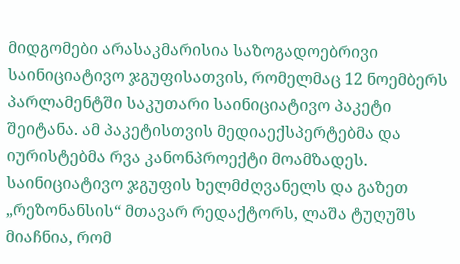მიდგომები არასაკმარისია საზოგადოებრივი საინიციატივო ჯგუფისათვის, რომელმაც 12 ნოემბერს პარლამენტში საკუთარი საინიციატივო პაკეტი შეიტანა. ამ პაკეტისთვის მედიაექსპერტებმა და იურისტებმა რვა კანონპროექტი მოამზადეს. საინიციატივო ჯგუფის ხელმძღვანელს და გაზეთ „რეზონანსის“ მთავარ რედაქტორს, ლაშა ტუღუშს მიაჩნია, რომ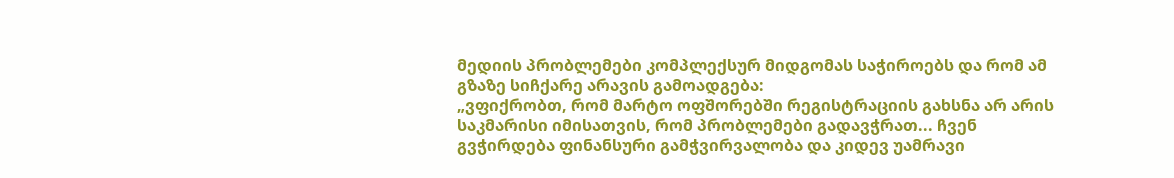მედიის პრობლემები კომპლექსურ მიდგომას საჭიროებს და რომ ამ გზაზე სიჩქარე არავის გამოადგება:
„ვფიქრობთ, რომ მარტო ოფშორებში რეგისტრაციის გახსნა არ არის საკმარისი იმისათვის, რომ პრობლემები გადავჭრათ... ჩვენ გვჭირდება ფინანსური გამჭვირვალობა და კიდევ უამრავი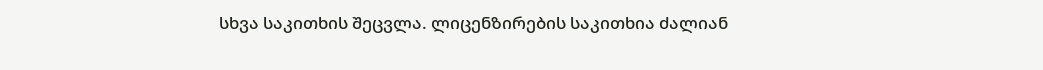სხვა საკითხის შეცვლა. ლიცენზირების საკითხია ძალიან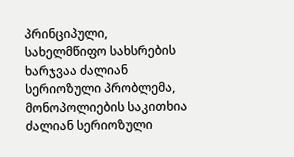პრინციპული, სახელმწიფო სახსრების ხარჯვაა ძალიან სერიოზული პრობლემა, მონოპოლიების საკითხია ძალიან სერიოზული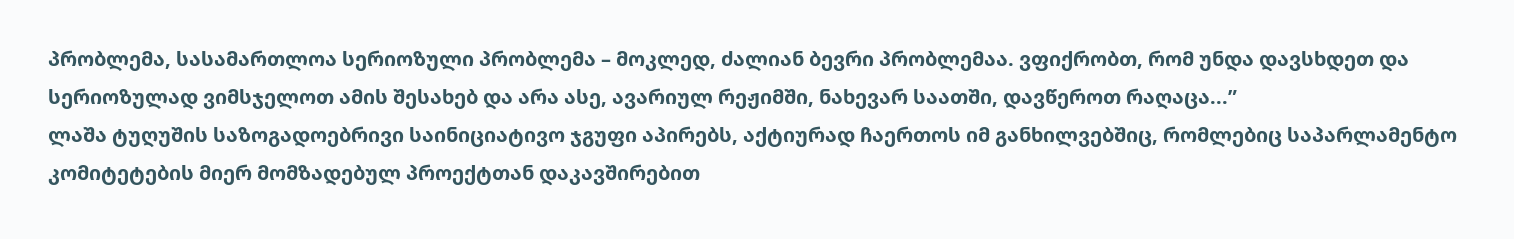პრობლემა, სასამართლოა სერიოზული პრობლემა – მოკლედ, ძალიან ბევრი პრობლემაა. ვფიქრობთ, რომ უნდა დავსხდეთ და სერიოზულად ვიმსჯელოთ ამის შესახებ და არა ასე, ავარიულ რეჟიმში, ნახევარ საათში, დავწეროთ რაღაცა...”
ლაშა ტუღუშის საზოგადოებრივი საინიციატივო ჯგუფი აპირებს, აქტიურად ჩაერთოს იმ განხილვებშიც, რომლებიც საპარლამენტო კომიტეტების მიერ მომზადებულ პროექტთან დაკავშირებით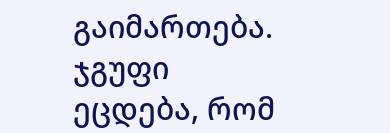გაიმართება. ჯგუფი ეცდება, რომ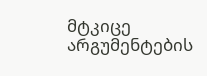მტკიცე არგუმენტების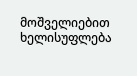მოშველიებით ხელისუფლება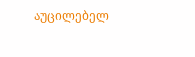აუცილებელ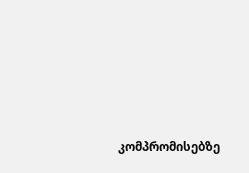კომპრომისებზე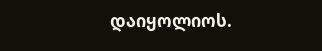დაიყოლიოს.